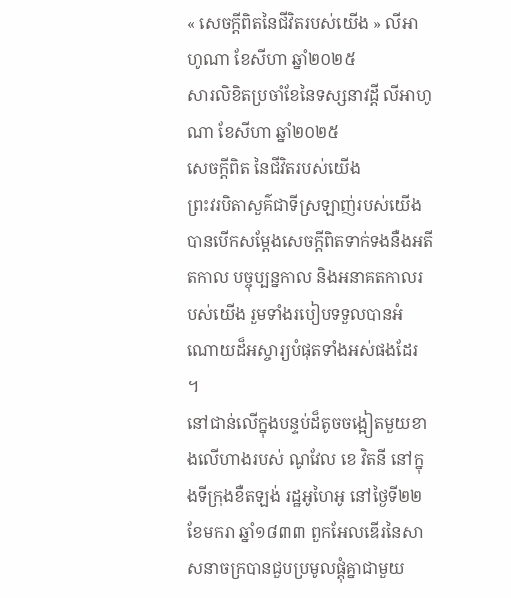« សេចក្តីពិតនៃជីវិតរបស់យើង » លីអាហូណា ខែសីហា ឆ្នាំ២០២៥
សារលិខិតប្រចាំខែនៃទស្សនាវដ្តី លីអាហូណា ខែសីហា ឆ្នាំ២០២៥
សេចក្តីពិត នៃជីវិតរបស់យើង
ព្រះវរបិតាសួគ៌ជាទីស្រឡាញ់របស់យើងបានបើកសម្ដែងសេចក្ដីពិតទាក់ទងនឺងអតីតកាល បច្ចុប្បន្នកាល និងអនាគតកាលរបស់យើង រួមទាំងរបៀបទទួលបានអំណោយដ៏អស្ចារ្យបំផុតទាំងអស់ផងដែរ ។
នៅជាន់លើក្នុងបន្ទប់ដ៏តូចចង្អៀតមួយខាងលើហាងរបស់ ណូវែល ខេ វិតនី នៅក្នុងទីក្រុងខឺតឡង់ រដ្ឋអូហៃអូ នៅថ្ងៃទី២២ ខែមករា ឆ្នាំ១៨៣៣ ពួកអែលឌើរនៃសាសនាចក្របានជួបប្រមូលផ្តុំគ្នាជាមួយ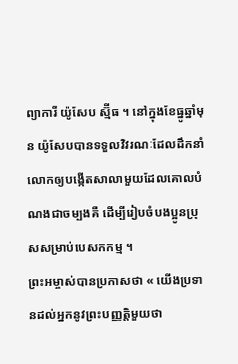ព្យាការី យ៉ូសែប ស្ម៊ីធ ។ នៅក្នុងខែធ្នូឆ្នាំមុន យ៉ូសែបបានទទួលវិវរណៈដែលដឹកនាំលោកឲ្យបង្កើតសាលាមួយដែលគោលបំណងជាចម្បងគឺ ដើម្បីរៀបចំបងប្អូនប្រុសសម្រាប់បេសកកម្ម ។
ព្រះអម្ចាស់បានប្រកាសថា « យើងប្រទានដល់អ្នកនូវព្រះបញ្ញត្តិមួយថា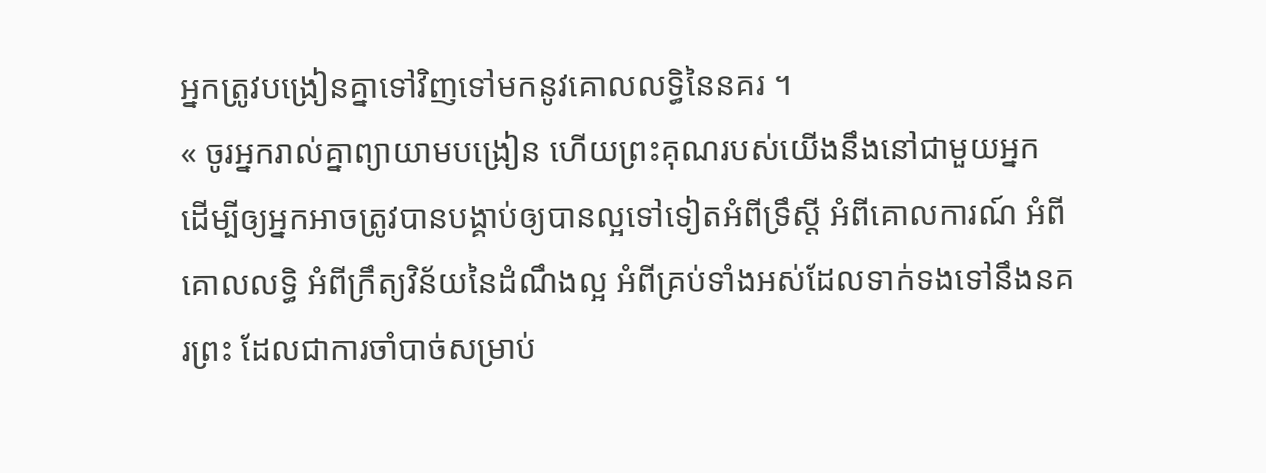អ្នកត្រូវបង្រៀនគ្នាទៅវិញទៅមកនូវគោលលទ្ធិនៃនគរ ។
« ចូរអ្នករាល់គ្នាព្យាយាមបង្រៀន ហើយព្រះគុណរបស់យើងនឹងនៅជាមួយអ្នក ដើម្បីឲ្យអ្នកអាចត្រូវបានបង្គាប់ឲ្យបានល្អទៅទៀតអំពីទ្រឹស្ដី អំពីគោលការណ៍ អំពីគោលលទ្ធិ អំពីក្រឹត្យវិន័យនៃដំណឹងល្អ អំពីគ្រប់ទាំងអស់ដែលទាក់ទងទៅនឹងនគរព្រះ ដែលជាការចាំបាច់សម្រាប់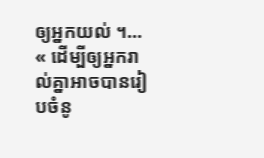ឲ្យអ្នកយល់ ។…
« ដើម្បីឲ្យអ្នករាល់គ្នាអាចបានរៀបចំនូ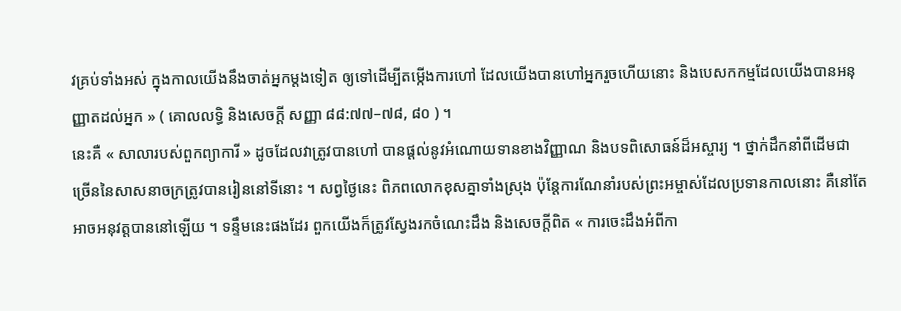វគ្រប់ទាំងអស់ ក្នុងកាលយើងនឹងចាត់អ្នកម្ដងទៀត ឲ្យទៅដើម្បីតម្កើងការហៅ ដែលយើងបានហៅអ្នករួចហើយនោះ និងបេសកកម្មដែលយើងបានអនុញ្ញាតដល់អ្នក » ( គោលលទ្ធិ និងសេចក្ដី សញ្ញា ៨៨:៧៧–៧៨, ៨០ ) ។
នេះគឺ « សាលារបស់ពួកព្យាការី » ដូចដែលវាត្រូវបានហៅ បានផ្តល់នូវអំណោយទានខាងវិញ្ញាណ និងបទពិសោធន៍ដ៏អស្ចារ្យ ។ ថ្នាក់ដឹកនាំពីដើមជាច្រើននៃសាសនាចក្រត្រូវបានរៀននៅទីនោះ ។ សព្វថ្ងៃនេះ ពិភពលោកខុសគ្នាទាំងស្រុង ប៉ុន្តែការណែនាំរបស់ព្រះអម្ចាស់ដែលប្រទានកាលនោះ គឺនៅតែអាចអនុវត្តបាននៅឡើយ ។ ទន្ទឹមនេះផងដែរ ពួកយើងក៏ត្រូវស្វែងរកចំណេះដឹង និងសេចក្ដីពិត « ការចេះដឹងអំពីកា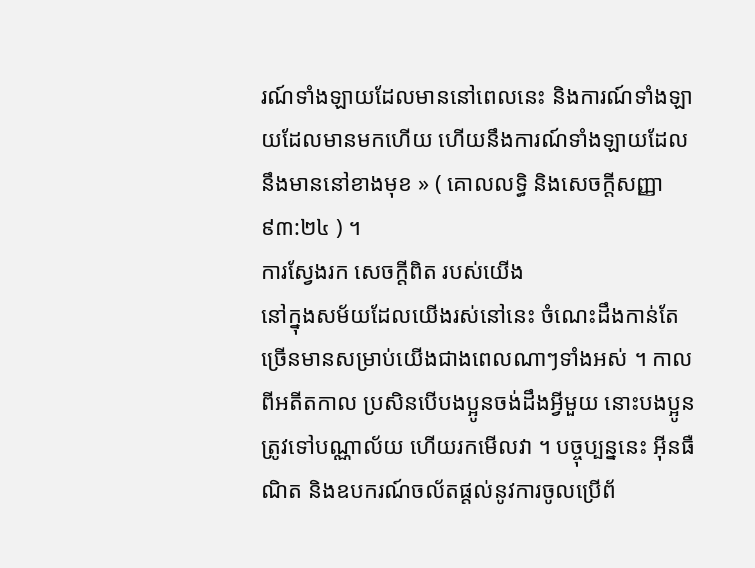រណ៍ទាំងឡាយដែលមាននៅពេលនេះ និងការណ៍ទាំងឡាយដែលមានមកហើយ ហើយនឹងការណ៍ទាំងឡាយដែលនឹងមាននៅខាងមុខ » ( គោលលទ្ធិ និងសេចក្ដីសញ្ញា ៩៣:២៤ ) ។
ការស្វែងរក សេចក្តីពិត របស់យើង
នៅក្នុងសម័យដែលយើងរស់នៅនេះ ចំណេះដឹងកាន់តែច្រើនមានសម្រាប់យើងជាងពេលណាៗទាំងអស់ ។ កាលពីអតីតកាល ប្រសិនបើបងប្អូនចង់ដឹងអ្វីមួយ នោះបងប្អូនត្រូវទៅបណ្ណាល័យ ហើយរកមើលវា ។ បច្ចុប្បន្ននេះ អ៊ីនធឺណិត និងឧបករណ៍ចល័តផ្តល់នូវការចូលប្រើព័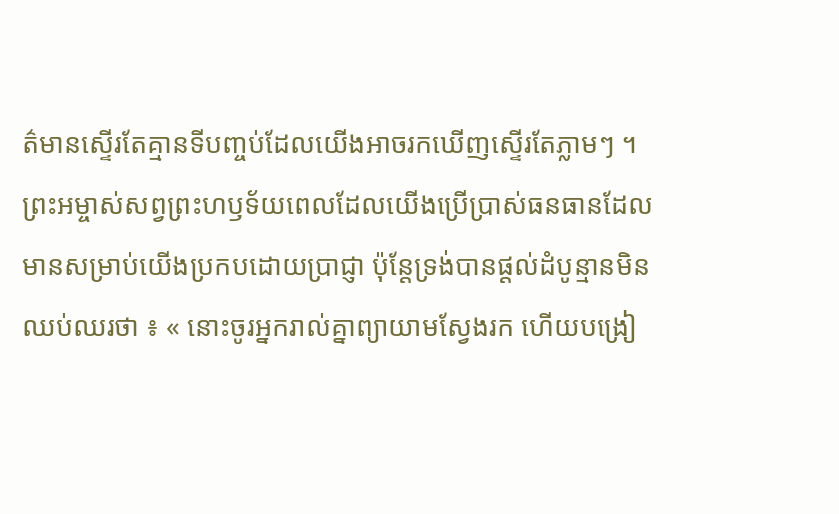ត៌មានស្ទើរតែគ្មានទីបញ្ចប់ដែលយើងអាចរកឃើញស្ទើរតែភ្លាមៗ ។
ព្រះអម្ចាស់សព្វព្រះហឫទ័យពេលដែលយើងប្រើប្រាស់ធនធានដែលមានសម្រាប់យើងប្រកបដោយប្រាជ្ញា ប៉ុន្តែទ្រង់បានផ្តល់ដំបូន្មានមិនឈប់ឈរថា ៖ « នោះចូរអ្នករាល់គ្នាព្យាយាមស្វែងរក ហើយបង្រៀ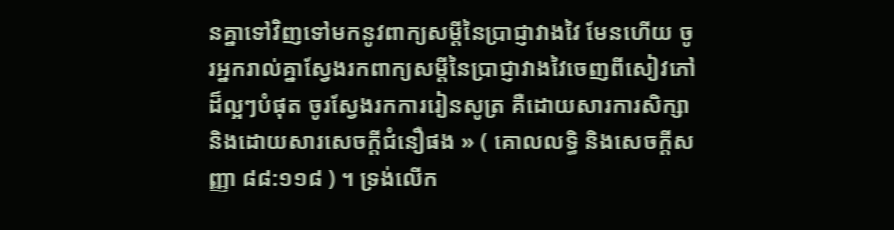នគ្នាទៅវិញទៅមកនូវពាក្យសម្ដីនៃប្រាជ្ញាវាងវៃ មែនហើយ ចូរអ្នករាល់គ្នាស្វែងរកពាក្យសម្ដីនៃប្រាជ្ញាវាងវៃចេញពីសៀវភៅដ៏ល្អៗបំផុត ចូរស្វែងរកការរៀនសូត្រ គឺដោយសារការសិក្សា និងដោយសារសេចក្ដីជំនឿផង » ( គោលលទ្ធិ និងសេចក្ដីសញ្ញា ៨៨:១១៨ ) ។ ទ្រង់លើក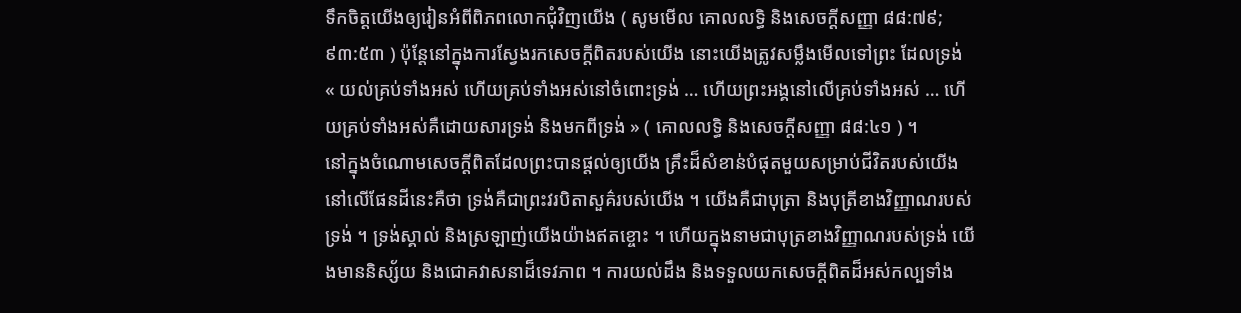ទឹកចិត្តយើងឲ្យរៀនអំពីពិភពលោកជុំវិញយើង ( សូមមើល គោលលទ្ធិ និងសេចក្ដីសញ្ញា ៨៨:៧៩; ៩៣:៥៣ ) ប៉ុន្តែនៅក្នុងការស្វែងរកសេចក្តីពិតរបស់យើង នោះយើងត្រូវសម្លឹងមើលទៅព្រះ ដែលទ្រង់ « យល់គ្រប់ទាំងអស់ ហើយគ្រប់ទាំងអស់នៅចំពោះទ្រង់ … ហើយព្រះអង្គនៅលើគ្រប់ទាំងអស់ … ហើយគ្រប់ទាំងអស់គឺដោយសារទ្រង់ និងមកពីទ្រង់ » ( គោលលទ្ធិ និងសេចក្ដីសញ្ញា ៨៨:៤១ ) ។
នៅក្នុងចំណោមសេចក្តីពិតដែលព្រះបានផ្តល់ឲ្យយើង គ្រឹះដ៏សំខាន់បំផុតមួយសម្រាប់ជីវិតរបស់យើងនៅលើផែនដីនេះគឺថា ទ្រង់គឺជាព្រះវរបិតាសួគ៌របស់យើង ។ យើងគឺជាបុត្រា និងបុត្រីខាងវិញ្ញាណរបស់ទ្រង់ ។ ទ្រង់ស្គាល់ និងស្រឡាញ់យើងយ៉ាងឥតខ្ចោះ ។ ហើយក្នុងនាមជាបុត្រខាងវិញ្ញាណរបស់ទ្រង់ យើងមាននិស្ស័យ និងជោគវាសនាដ៏ទេវភាព ។ ការយល់ដឹង និងទទួលយកសេចក្តីពិតដ៏អស់កល្បទាំង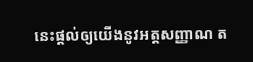នេះផ្តល់ឲ្យយើងនូវអត្តសញ្ញាណ ត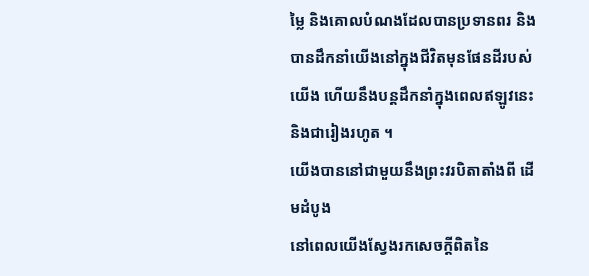ម្លៃ និងគោលបំណងដែលបានប្រទានពរ និងបានដឹកនាំយើងនៅក្នុងជីវិតមុនផែនដីរបស់យើង ហើយនឹងបន្តដឹកនាំក្នុងពេលឥឡូវនេះ និងជារៀងរហូត ។
យើងបាននៅជាមួយនឹងព្រះវរបិតាតាំងពី ដើមដំបូង
នៅពេលយើងស្វែងរកសេចក្តីពិតនៃ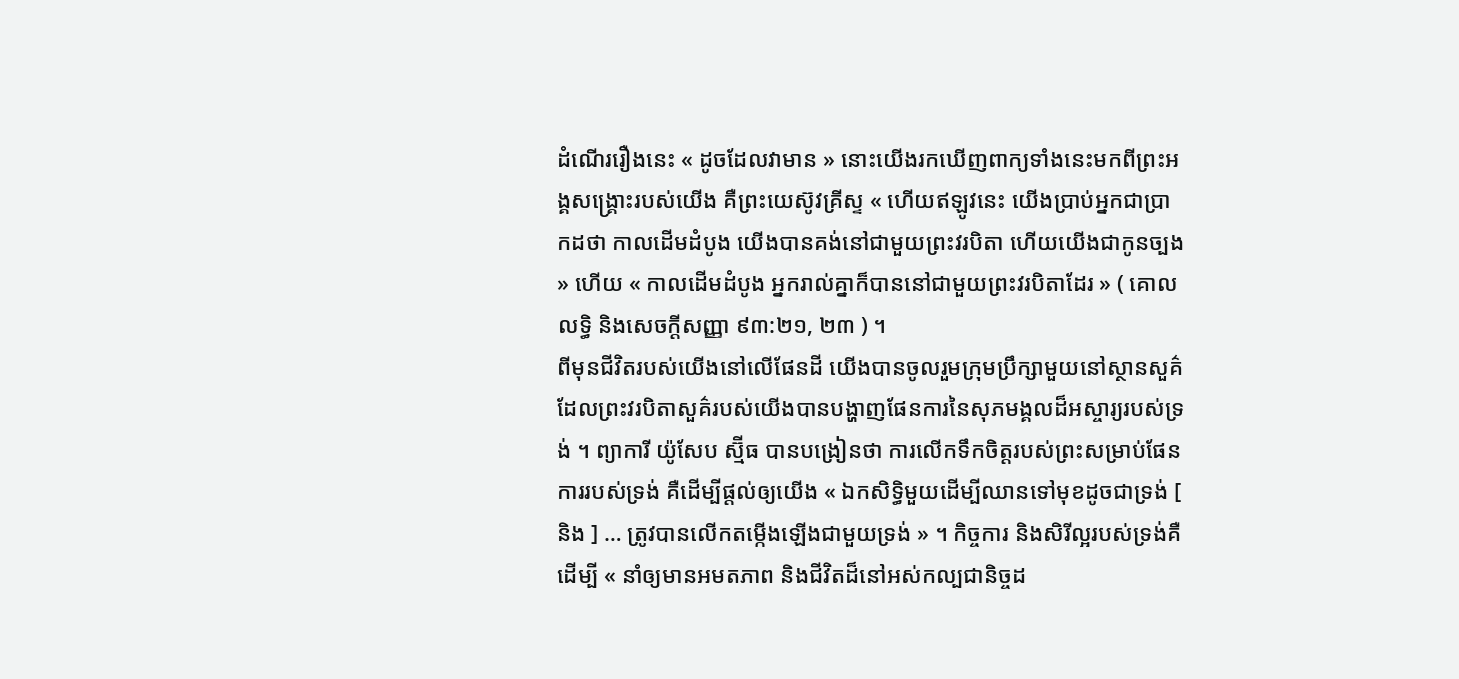ដំណើររឿងនេះ « ដូចដែលវាមាន » នោះយើងរកឃើញពាក្យទាំងនេះមកពីព្រះអង្គសង្គ្រោះរបស់យើង គឺព្រះយេស៊ូវគ្រីស្ទ « ហើយឥឡូវនេះ យើងប្រាប់អ្នកជាប្រាកដថា កាលដើមដំបូង យើងបានគង់នៅជាមួយព្រះវរបិតា ហើយយើងជាកូនច្បង » ហើយ « កាលដើមដំបូង អ្នករាល់គ្នាក៏បាននៅជាមួយព្រះវរបិតាដែរ » ( គោលលទ្ធិ និងសេចក្ដីសញ្ញា ៩៣:២១, ២៣ ) ។
ពីមុនជីវិតរបស់យើងនៅលើផែនដី យើងបានចូលរួមក្រុមប្រឹក្សាមួយនៅស្ថានសួគ៌ ដែលព្រះវរបិតាសួគ៌របស់យើងបានបង្ហាញផែនការនៃសុភមង្គលដ៏អស្ចារ្យរបស់ទ្រង់ ។ ព្យាការី យ៉ូសែប ស្ម៊ីធ បានបង្រៀនថា ការលើកទឹកចិត្តរបស់ព្រះសម្រាប់ផែនការរបស់ទ្រង់ គឺដើម្បីផ្តល់ឲ្យយើង « ឯកសិទ្ធិមួយដើម្បីឈានទៅមុខដូចជាទ្រង់ [ និង ] … ត្រូវបានលើកតម្កើងឡើងជាមួយទ្រង់ » ។ កិច្ចការ និងសិរីល្អរបស់ទ្រង់គឺដើម្បី « នាំឲ្យមានអមតភាព និងជីវិតដ៏នៅអស់កល្បជានិច្ចដ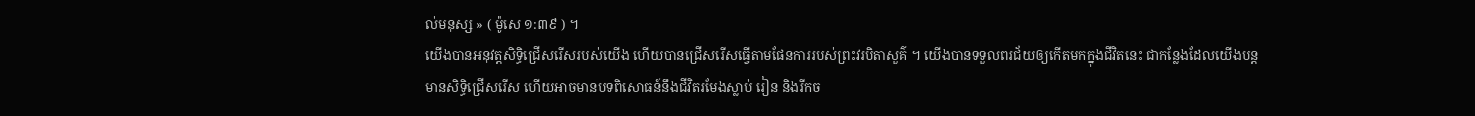ល់មនុស្ស » ( ម៉ូសេ ១:៣៩ ) ។
យើងបានអនុវត្តសិទ្ធិជ្រើសរើសរបស់យើង ហើយបានជ្រើសរើសធ្វើតាមផែនការរបស់ព្រះវរបិតាសួគ៌ ។ យើងបានទទួលពរជ័យឲ្យកើតមកក្នុងជីវិតនេះ ជាកន្លែងដែលយើងបន្តមានសិទ្ធិជ្រើសរើស ហើយអាចមានបទពិសោធន៍នឹងជីវិតរមែងស្លាប់ រៀន និងរីកច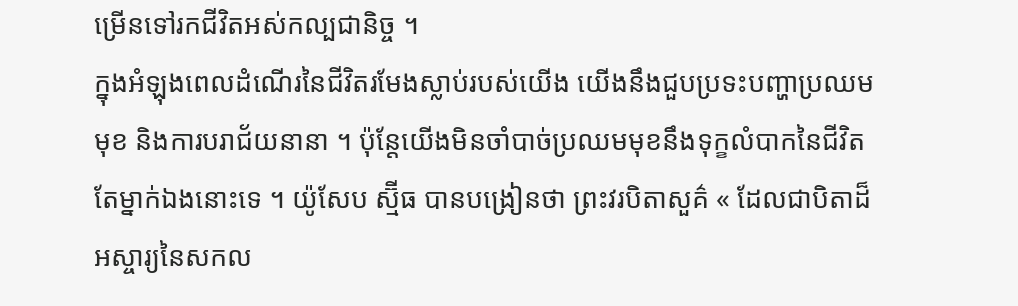ម្រើនទៅរកជីវិតអស់កល្បជានិច្ច ។
ក្នុងអំឡុងពេលដំណើរនៃជីវិតរមែងស្លាប់របស់យើង យើងនឹងជួបប្រទះបញ្ហាប្រឈមមុខ និងការបរាជ័យនានា ។ ប៉ុន្តែយើងមិនចាំបាច់ប្រឈមមុខនឹងទុក្ខលំបាកនៃជីវិតតែម្នាក់ឯងនោះទេ ។ យ៉ូសែប ស្ម៊ីធ បានបង្រៀនថា ព្រះវរបិតាសួគ៌ « ដែលជាបិតាដ៏អស្ចារ្យនៃសកល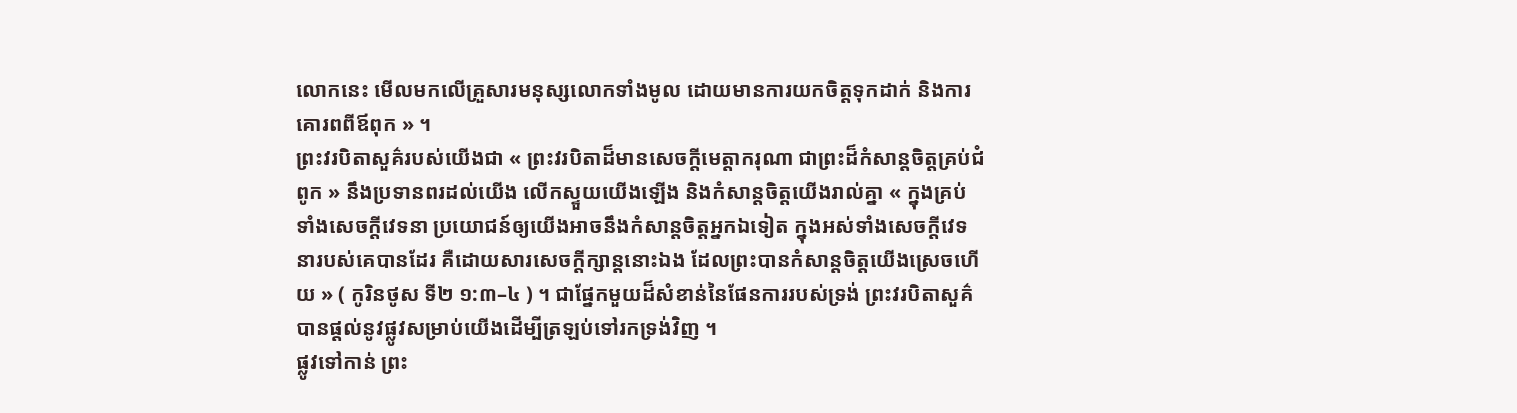លោកនេះ មើលមកលើគ្រួសារមនុស្សលោកទាំងមូល ដោយមានការយកចិត្តទុកដាក់ និងការគោរពពីឪពុក » ។
ព្រះវរបិតាសួគ៌របស់យើងជា « ព្រះវរបិតាដ៏មានសេចក្តីមេត្តាករុណា ជាព្រះដ៏កំសាន្តចិត្តគ្រប់ជំពូក » នឹងប្រទានពរដល់យើង លើកស្ទួយយើងឡើង និងកំសាន្តចិត្តយើងរាល់គ្នា « ក្នុងគ្រប់ទាំងសេចក្តីវេទនា ប្រយោជន៍ឲ្យយើងអាចនឹងកំសាន្តចិត្តអ្នកឯទៀត ក្នុងអស់ទាំងសេចក្តីវេទនារបស់គេបានដែរ គឺដោយសារសេចក្តីក្សាន្តនោះឯង ដែលព្រះបានកំសាន្តចិត្តយើងស្រេចហើយ » ( កូរិនថូស ទី២ ១:៣–៤ ) ។ ជាផ្នែកមួយដ៏សំខាន់នៃផែនការរបស់ទ្រង់ ព្រះវរបិតាសួគ៌បានផ្តល់នូវផ្លូវសម្រាប់យើងដើម្បីត្រឡប់ទៅរកទ្រង់វិញ ។
ផ្លូវទៅកាន់ ព្រះ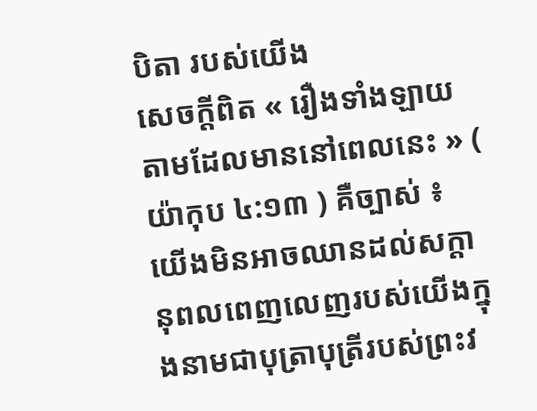បិតា របស់យើង
សេចក្តីពិត « រឿងទាំងឡាយ តាមដែលមាននៅពេលនេះ » ( យ៉ាកុប ៤:១៣ ) គឺច្បាស់ ៖ យើងមិនអាចឈានដល់សក្តានុពលពេញលេញរបស់យើងក្នុងនាមជាបុត្រាបុត្រីរបស់ព្រះវ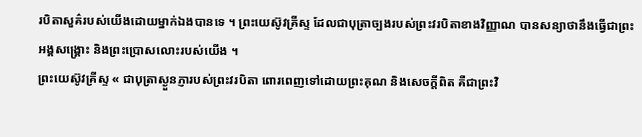របិតាសួគ៌របស់យើងដោយម្នាក់ឯងបានទេ ។ ព្រះយេស៊ូវគ្រីស្ទ ដែលជាបុត្រាច្បងរបស់ព្រះវរបិតាខាងវិញ្ញាណ បានសន្យាថានឹងធ្វើជាព្រះអង្គសង្រ្គោះ និងព្រះប្រោសលោះរបស់យើង ។
ព្រះយេស៊ូវគ្រីស្ទ « ជាបុត្រាស្ងួនភ្ញារបស់ព្រះវរបិតា ពោរពេញទៅដោយព្រះគុណ និងសេចក្ដីពិត គឺជាព្រះវិ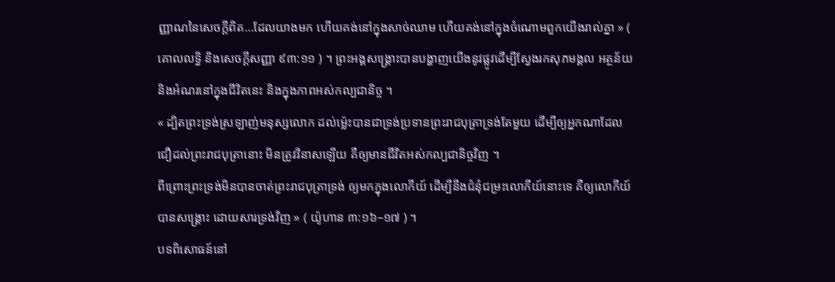ញ្ញាណនៃសេចក្ដីពិត…ដែលយាងមក ហើយគង់នៅក្នុងសាច់ឈាម ហើយគង់នៅក្នុងចំណោមពួកយើងរាល់គ្នា » ( គោលលទ្ធិ និងសេចក្ដីសញ្ញា ៩៣:១១ ) ។ ព្រះអង្គសង្គ្រោះបានបង្ហាញយើងនូវផ្លូវដើម្បីស្វែងរកសុភមង្គល អត្ថន័យ និងអំណរនៅក្នុងជីវិតនេះ និងក្នុងភាពអស់កល្បជានិច្ច ។
« ដ្បិតព្រះទ្រង់ស្រឡាញ់មនុស្សលោក ដល់ម៉្លេះបានជាទ្រង់ប្រទានព្រះរាជបុត្រាទ្រង់តែមួយ ដើម្បីឲ្យអ្នកណាដែលជឿដល់ព្រះរាជបុត្រានោះ មិនត្រូវវិនាសឡើយ គឺឲ្យមានជីវិតអស់កល្បជានិច្ចវិញ ។
ពីព្រោះព្រះទ្រង់មិនបានចាត់ព្រះរាជបុត្រាទ្រង់ ឲ្យមកក្នុងលោកីយ៍ ដើម្បីនឹងជំនុំជម្រះលោកីយ៍នោះទេ គឺឲ្យលោកីយ៍បានសង្គ្រោះ ដោយសារទ្រង់វិញ » ( យ៉ូហាន ៣:១៦–១៧ ) ។
បទពិសោធន៍នៅ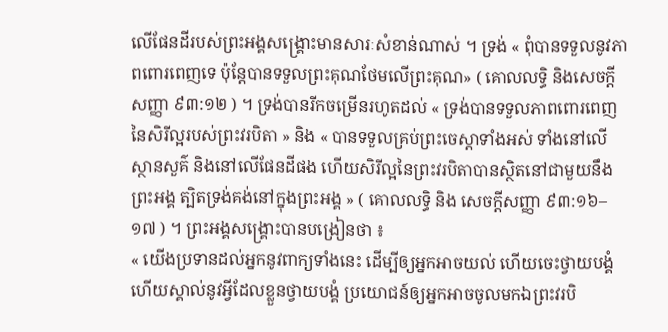លើផែនដីរបស់ព្រះអង្គសង្គ្រោះមានសារៈសំខាន់ណាស់ ។ ទ្រង់ « ពុំបានទទួលនូវភាពពោរពេញទេ ប៉ុន្តែបានទទួលព្រះគុណថែមលើព្រះគុណ» ( គោលលទ្ធិ និងសេចក្ដីសញ្ញា ៩៣:១២ ) ។ ទ្រង់បានរីកចម្រើនរហូតដល់ « ទ្រង់បានទទួលភាពពោរពេញនៃសិរីល្អរបស់ព្រះវរបិតា » និង « បានទទួលគ្រប់ព្រះចេស្ដាទាំងអស់ ទាំងនៅលើស្ថានសួគ៌ និងនៅលើផែនដីផង ហើយសិរីល្អនៃព្រះវរបិតាបានស្ថិតនៅជាមួយនឹងព្រះអង្គ ត្បិតទ្រង់គង់នៅក្នុងព្រះអង្គ » ( គោលលទ្ធិ និង សេចក្ដីសញ្ញា ៩៣:១៦–១៧ ) ។ ព្រះអង្គសង្គ្រោះបានបង្រៀនថា ៖
« យើងប្រទានដល់អ្នកនូវពាក្យទាំងនេះ ដើម្បីឲ្យអ្នកអាចយល់ ហើយចេះថ្វាយបង្គំ ហើយស្គាល់នូវអ្វីដែលខ្លួនថ្វាយបង្គំ ប្រយោជន៍ឲ្យអ្នកអាចចូលមកឯព្រះវរបិ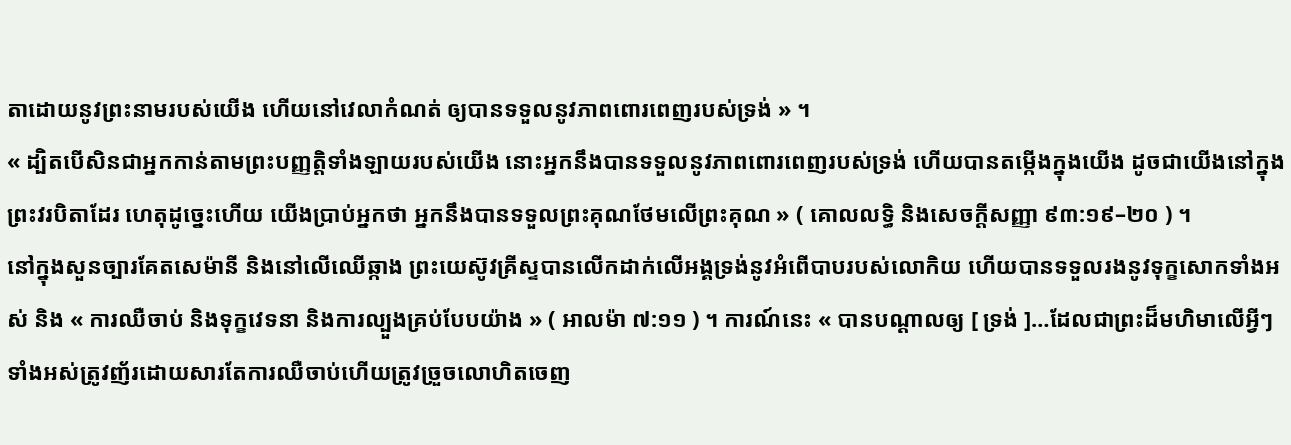តាដោយនូវព្រះនាមរបស់យើង ហើយនៅវេលាកំណត់ ឲ្យបានទទួលនូវភាពពោរពេញរបស់ទ្រង់ » ។
« ដ្បិតបើសិនជាអ្នកកាន់តាមព្រះបញ្ញត្តិទាំងឡាយរបស់យើង នោះអ្នកនឹងបានទទួលនូវភាពពោរពេញរបស់ទ្រង់ ហើយបានតម្កើងក្នុងយើង ដូចជាយើងនៅក្នុងព្រះវរបិតាដែរ ហេតុដូច្នេះហើយ យើងប្រាប់អ្នកថា អ្នកនឹងបានទទួលព្រះគុណថែមលើព្រះគុណ » ( គោលលទ្ធិ និងសេចក្ដីសញ្ញា ៩៣:១៩–២០ ) ។
នៅក្នុងសួនច្បារគែតសេម៉ានី និងនៅលើឈើឆ្កាង ព្រះយេស៊ូវគ្រីស្ទបានលើកដាក់លើអង្គទ្រង់នូវអំពើបាបរបស់លោកិយ ហើយបានទទួលរងនូវទុក្ខសោកទាំងអស់ និង « ការឈឺចាប់ និងទុក្ខវេទនា និងការល្បួងគ្រប់បែបយ៉ាង » ( អាលម៉ា ៧:១១ ) ។ ការណ៍នេះ « បានបណ្ដាលឲ្យ [ ទ្រង់ ]…ដែលជាព្រះដ៏មហិមាលើអ្វីៗទាំងអស់ត្រូវញ័រដោយសារតែការឈឺចាប់ហើយត្រូវច្រួចលោហិតចេញ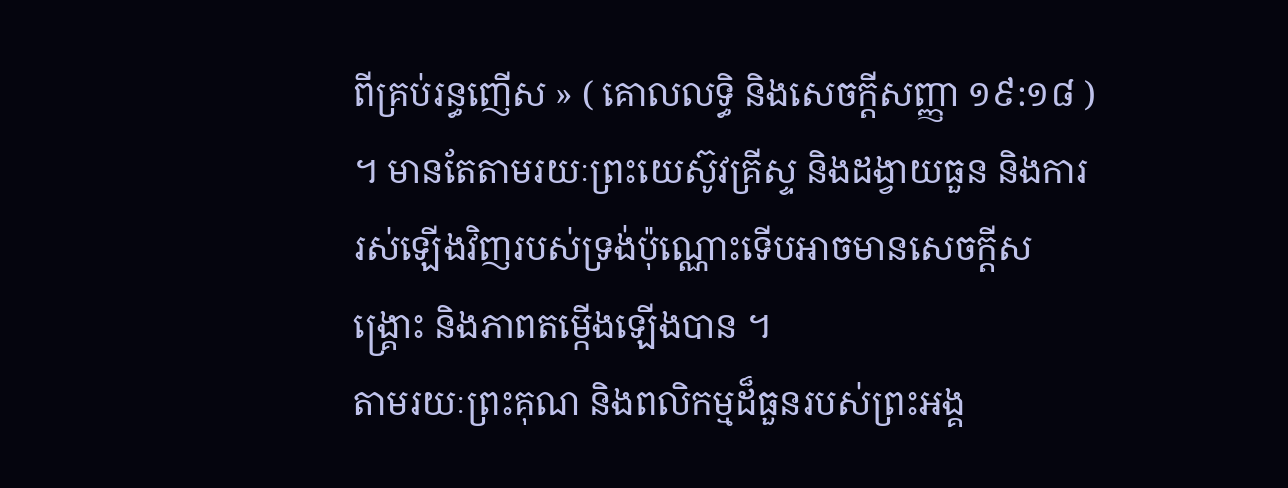ពីគ្រប់រន្ធញើស » ( គោលលទ្ធិ និងសេចក្ដីសញ្ញា ១៩:១៨ ) ។ មានតែតាមរយៈព្រះយេស៊ូវគ្រីស្ទ និងដង្វាយធួន និងការរស់ឡើងវិញរបស់ទ្រង់ប៉ុណ្ណោះទើបអាចមានសេចក្តីសង្គ្រោះ និងភាពតម្កើងឡើងបាន ។
តាមរយៈព្រះគុណ និងពលិកម្មដ៏ធួនរបស់ព្រះអង្គ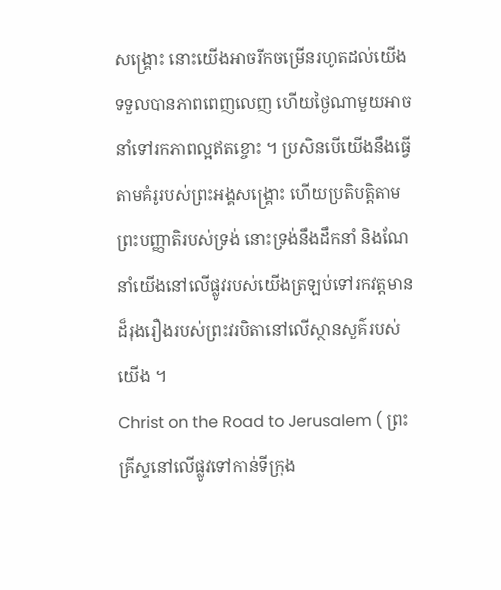សង្គ្រោះ នោះយើងអាចរីកចម្រើនរហូតដល់យើងទទួលបានភាពពេញលេញ ហើយថ្ងៃណាមួយអាចនាំទៅរកភាពល្អឥតខ្ចោះ ។ ប្រសិនបើយើងនឹងធ្វើតាមគំរូរបស់ព្រះអង្គសង្គ្រោះ ហើយប្រតិបត្តិតាមព្រះបញ្ញាតិរបស់ទ្រង់ នោះទ្រង់នឹងដឹកនាំ និងណែនាំយើងនៅលើផ្លូវរបស់យើងត្រឡប់ទៅរកវត្តមានដ៏រុងរឿងរបស់ព្រះវរបិតានៅលើស្ថានសួគ៌របស់យើង ។
Christ on the Road to Jerusalem ( ព្រះគ្រីស្ទនៅលើផ្លូវទៅកាន់ទីក្រុង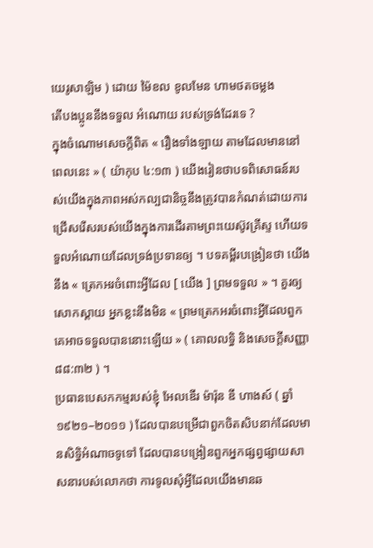យេរូសាឡិម ) ដោយ ម៉ៃខល ខូលមែន ហាមថតចម្លង
តើបងប្អូននឹងទទួល អំណោយ របស់ទ្រង់ដែរទេ ?
ក្នុងចំណោមសេចក្តីពិត « រឿងទាំងឡាយ តាមដែលមាននៅពេលនេះ » ( យ៉ាកុប ៤:១៣ ) យើងរៀនថាបទពិសោធន៍របស់យើងក្នុងភាពអស់កល្បជានិច្ចនឹងត្រូវបានកំណត់ដោយការជ្រើសរើសរបស់យើងក្នុងការដើរតាមព្រះយេស៊ូវគ្រីស្ទ ហើយទទួលអំណោយដែលទ្រង់ប្រទានឲ្យ ។ បទគម្ពីរបង្រៀនថា យើងនឹង « ត្រេកអរចំពោះអ្វីដែល [ យើង ] ព្រមទទួល » ។ គួរឲ្យសោកស្តាយ អ្នកខ្លះនឹងមិន « ព្រមត្រេកអរចំពោះអ្វីដែលពួកគេអាចទទួលបាននោះឡើយ » ( គោលលទ្ធិ និងសេចក្ដីសញ្ញា ៨៨:៣២ ) ។
ប្រធានបេសកកម្មរបស់ខ្ញុំ អែលឌើរ ម៉ារ៉ុន ឌី ហាងស៍ ( ឆ្នាំ១៩២១–២០១១ ) ដែលបានបម្រើជាពួកចិតសិបនាក់ដែលមានសិទ្ធិអំណាចទូទៅ ដែលបានបង្រៀនពួកអ្នកផ្សព្វផ្សាយសាសនារបស់លោកថា ការទូលសុំអ្វីដែលយើងមានឆ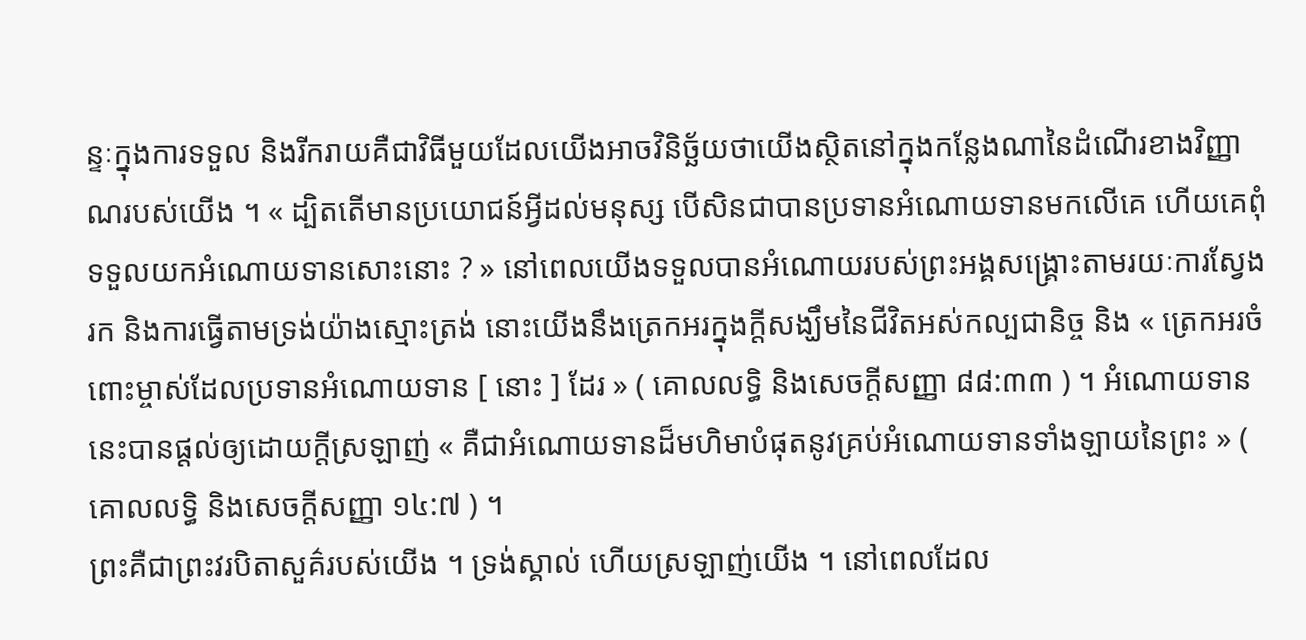ន្ទៈក្នុងការទទួល និងរីករាយគឺជាវិធីមួយដែលយើងអាចវិនិច្ឆ័យថាយើងស្ថិតនៅក្នុងកន្លែងណានៃដំណើរខាងវិញ្ញាណរបស់យើង ។ « ដ្បិតតើមានប្រយោជន៍អ្វីដល់មនុស្ស បើសិនជាបានប្រទានអំណោយទានមកលើគេ ហើយគេពុំទទួលយកអំណោយទានសោះនោះ ? » នៅពេលយើងទទួលបានអំណោយរបស់ព្រះអង្គសង្គ្រោះតាមរយៈការស្វែងរក និងការធ្វើតាមទ្រង់យ៉ាងស្មោះត្រង់ នោះយើងនឹងត្រេកអរក្នុងក្តីសង្ឃឹមនៃជីវិតអស់កល្បជានិច្ច និង « ត្រេកអរចំពោះម្ចាស់ដែលប្រទានអំណោយទាន [ នោះ ] ដែរ » ( គោលលទ្ធិ និងសេចក្ដីសញ្ញា ៨៨:៣៣ ) ។ អំណោយទាននេះបានផ្តល់ឲ្យដោយក្តីស្រឡាញ់ « គឺជាអំណោយទានដ៏មហិមាបំផុតនូវគ្រប់អំណោយទានទាំងឡាយនៃព្រះ » ( គោលលទ្ធិ និងសេចក្ដីសញ្ញា ១៤:៧ ) ។
ព្រះគឺជាព្រះវរបិតាសួគ៌របស់យើង ។ ទ្រង់ស្គាល់ ហើយស្រឡាញ់យើង ។ នៅពេលដែល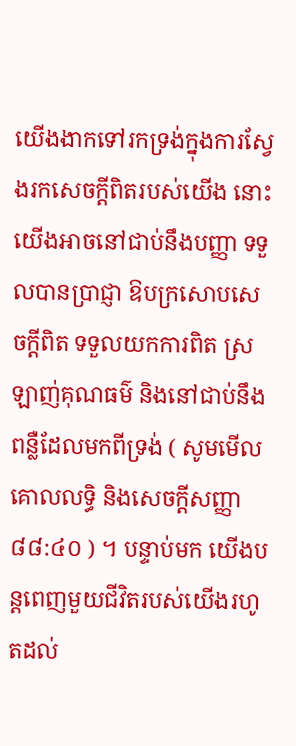យើងងាកទៅរកទ្រង់ក្នុងការស្វែងរកសេចក្តីពិតរបស់យើង នោះយើងអាចនៅជាប់នឹងបញ្ញា ទទួលបានប្រាជ្ញា ឱបក្រសោបសេចក្ដីពិត ទទួលយកការពិត ស្រឡាញ់គុណធម៌ និងនៅជាប់នឹងពន្លឺដែលមកពីទ្រង់ ( សូមមើល គោលលទ្ធិ និងសេចក្ដីសញ្ញា ៨៨:៤០ ) ។ បន្ទាប់មក យើងបន្តពេញមួយជីវិតរបស់យើងរហូតដល់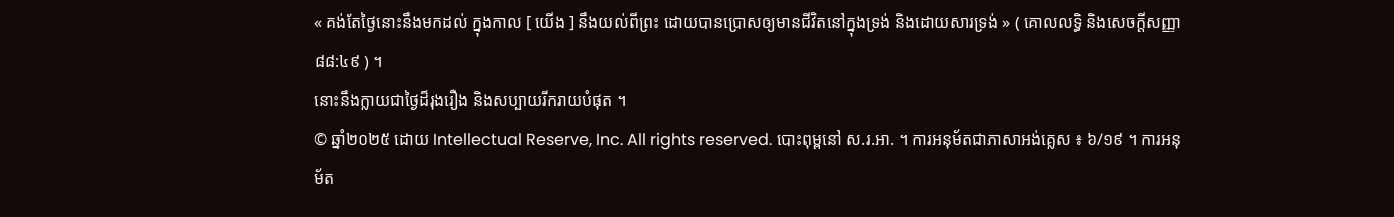« គង់តែថ្ងៃនោះនឹងមកដល់ ក្នុងកាល [ យើង ] នឹងយល់ពីព្រះ ដោយបានប្រោសឲ្យមានជីវិតនៅក្នុងទ្រង់ និងដោយសារទ្រង់ » ( គោលលទ្ធិ និងសេចក្ដីសញ្ញា ៨៨:៤៩ ) ។
នោះនឹងក្លាយជាថ្ងៃដ៏រុងរឿង និងសប្បាយរីករាយបំផុត ។
© ឆ្នាំ២០២៥ ដោយ Intellectual Reserve, Inc. All rights reserved. បោះពុម្ពនៅ ស.រ.អា. ។ ការអនុម័តជាភាសាអង់គ្លេស ៖ ៦/១៩ ។ ការអនុម័ត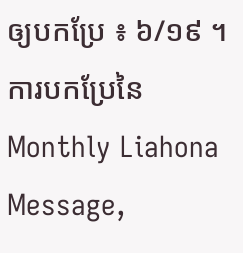ឲ្យបកប្រែ ៖ ៦/១៩ ។ ការបកប្រែនៃ Monthly Liahona Message,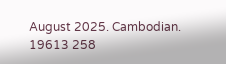August 2025. Cambodian. 19613 258